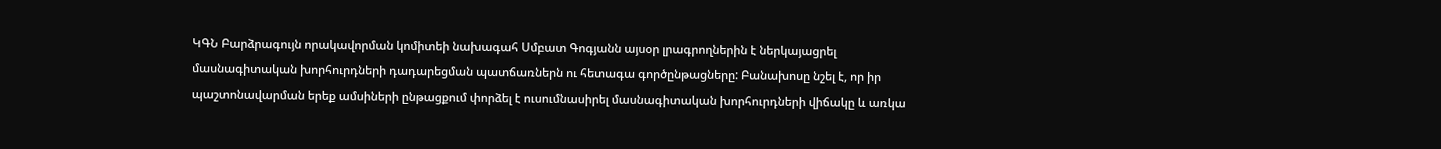ԿԳՆ Բարձրագույն որակավորման կոմիտեի նախագահ Սմբատ Գոգյանն այսօր լրագրողներին է ներկայացրել մասնագիտական խորհուրդների դադարեցման պատճառներն ու հետագա գործընթացները: Բանախոսը նշել է, որ իր պաշտոնավարման երեք ամսիների ընթացքում փորձել է ուսումնասիրել մասնագիտական խորհուրդների վիճակը և առկա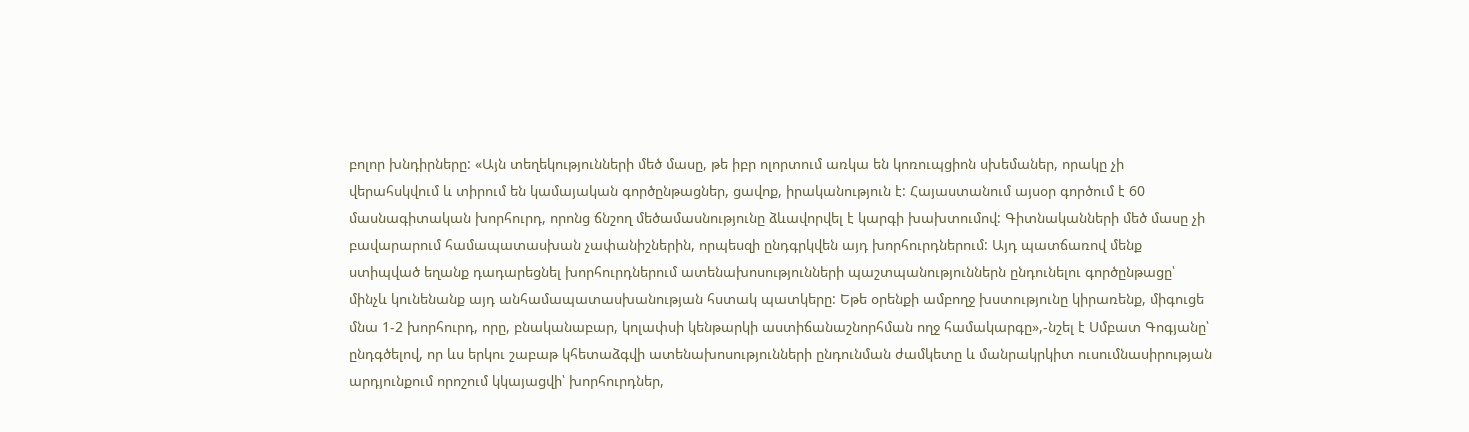բոլոր խնդիրները: «Այն տեղեկությունների մեծ մասը, թե իբր ոլորտում առկա են կոռուպցիոն սխեմաներ, որակը չի վերահսկվում և տիրում են կամայական գործընթացներ, ցավոք, իրականություն է: Հայաստանում այսօր գործում է 60 մասնագիտական խորհուրդ, որոնց ճնշող մեծամասնությունը ձևավորվել է կարգի խախտումով: Գիտնականների մեծ մասը չի բավարարում համապատասխան չափանիշներին, որպեսզի ընդգրկվեն այդ խորհուրդներում: Այդ պատճառով մենք ստիպված եղանք դադարեցնել խորհուրդներում ատենախոսությունների պաշտպանություններն ընդունելու գործընթացը՝ մինչև կունենանք այդ անհամապատասխանության հստակ պատկերը: Եթե օրենքի ամբողջ խստությունը կիրառենք, միգուցե մնա 1-2 խորհուրդ, որը, բնականաբար, կոլափսի կենթարկի աստիճանաշնորհման ողջ համակարգը»,-նշել է Սմբատ Գոգյանը՝ ընդգծելով, որ ևս երկու շաբաթ կհետաձգվի ատենախոսությունների ընդունման ժամկետը և մանրակրկիտ ուսումնասիրության արդյունքում որոշում կկայացվի՝ խորհուրդներ,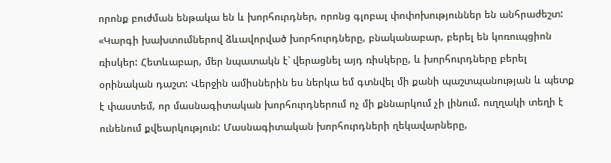որոնք բուժման ենթակա են և խորհուրդներ, որոնց գլոբալ փոփոխություններ են անհրաժեշտ: «Կարգի խախտումներով ձևավորված խորհուրդները, բնականաբար, բերել են կոռուպցիոն ռիսկեր: Հետևաբար, մեր նպատակն է՝ վերացնել այդ ռիսկերը, և խորհուրդները բերել օրինական դաշտ: Վերջին ամիսներին ես ներկա եմ գտնվել մի քանի պաշտպանության և պետք է փաստեմ, որ մասնագիտական խորհուրդներում ոչ մի քննարկում չի լինում. ուղղակի տեղի է ունենում քվեարկություն: Մասնագիտական խորհուրդների ղեկավարները,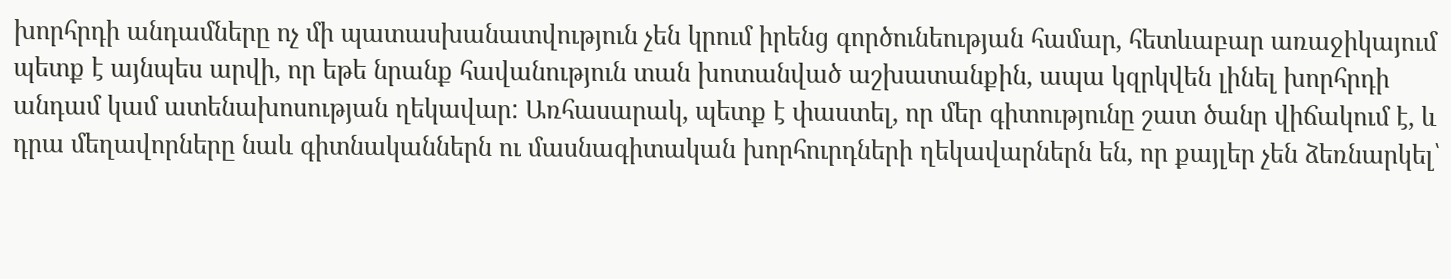խորհրդի անդամները ոչ մի պատասխանատվություն չեն կրում իրենց գործունեության համար, հետևաբար առաջիկայում պետք է այնպես արվի, որ եթե նրանք հավանություն տան խոտանված աշխատանքին, ապա կզրկվեն լինել խորհրդի անդամ կամ ատենախոսության ղեկավար: Առհասարակ, պետք է փաստել, որ մեր գիտությունը շատ ծանր վիճակում է, և դրա մեղավորները նաև գիտնականներն ու մասնագիտական խորհուրդների ղեկավարներն են, որ քայլեր չեն ձեռնարկել՝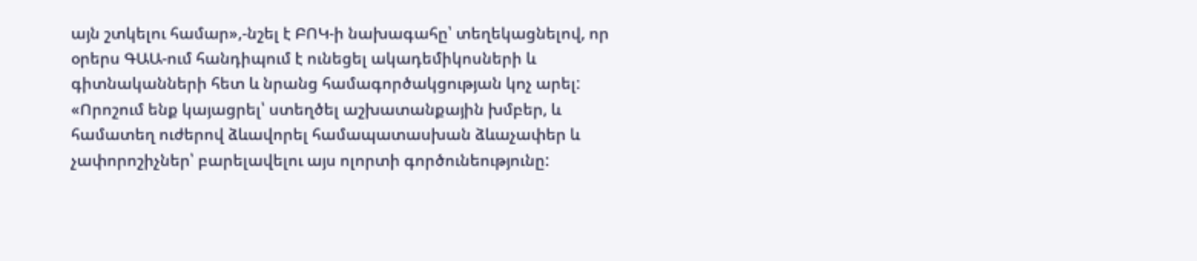այն շտկելու համար»,-նշել է ԲՈԿ-ի նախագահը՝ տեղեկացնելով, որ օրերս ԳԱԱ-ում հանդիպում է ունեցել ակադեմիկոսների և գիտնականների հետ և նրանց համագործակցության կոչ արել: «Որոշում ենք կայացրել՝ ստեղծել աշխատանքային խմբեր, և համատեղ ուժերով ձևավորել համապատասխան ձևաչափեր և չափորոշիչներ՝ բարելավելու այս ոլորտի գործունեությունը: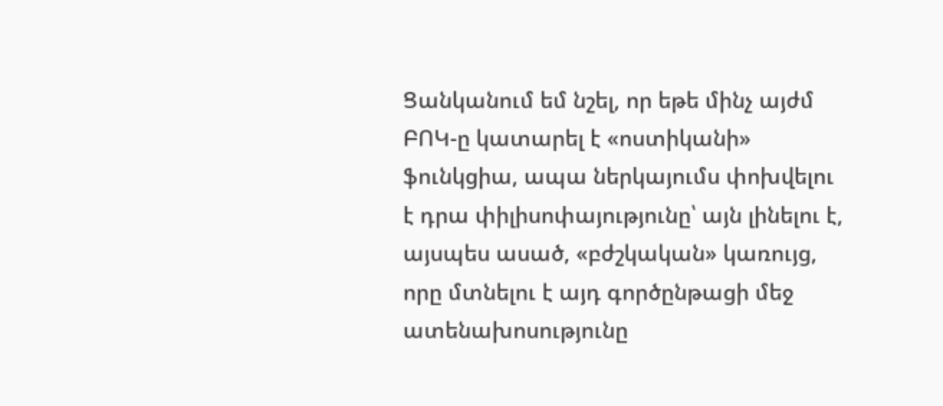Ցանկանում եմ նշել, որ եթե մինչ այժմ ԲՈԿ-ը կատարել է «ոստիկանի» ֆունկցիա, ապա ներկայումս փոխվելու է դրա փիլիսոփայությունը՝ այն լինելու է, այսպես ասած, «բժշկական» կառույց, որը մտնելու է այդ գործընթացի մեջ ատենախոսությունը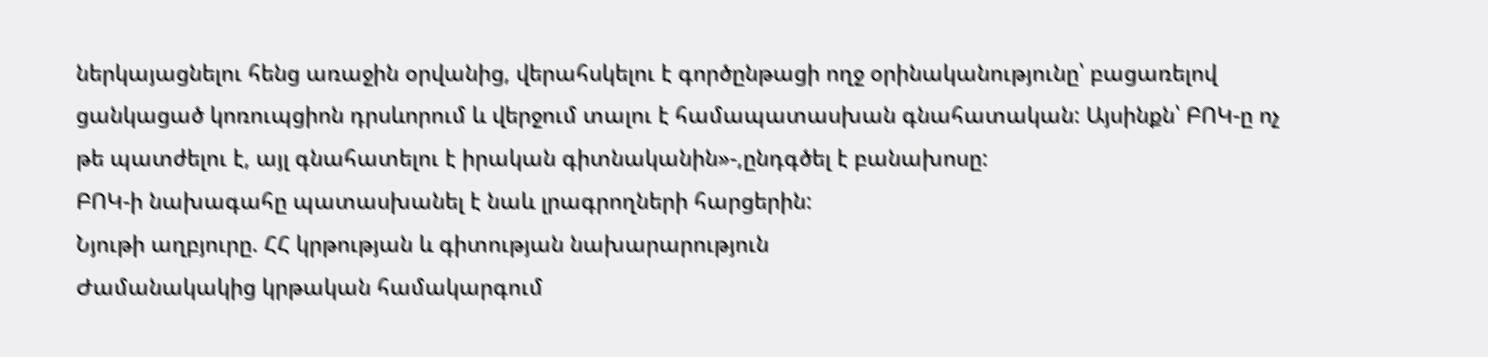ներկայացնելու հենց առաջին օրվանից, վերահսկելու է գործընթացի ողջ օրինականությունը՝ բացառելով ցանկացած կոռուպցիոն դրսևորում և վերջում տալու է համապատասխան գնահատական: Այսինքն՝ ԲՈԿ-ը ոչ թե պատժելու է, այլ գնահատելու է իրական գիտնականին»-,ընդգծել է բանախոսը:
ԲՈԿ-ի նախագահը պատասխանել է նաև լրագրողների հարցերին:
Նյութի աղբյուրը. ՀՀ կրթության և գիտության նախարարություն
Ժամանակակից կրթական համակարգում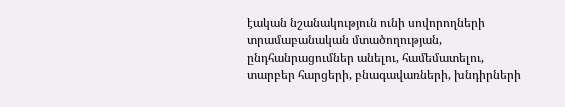էական նշանակություն ունի սովորողների տրամաբանական մտածողության, ընդհանրացումներ անելու, համեմատելու, տարբեր հարցերի, բնագավառների, խնդիրների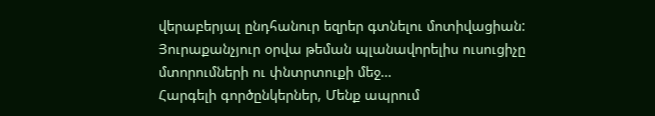վերաբերյալ ընդհանուր եզրեր գտնելու մոտիվացիան: Յուրաքանչյուր օրվա թեման պլանավորելիս ուսուցիչը մտորումների ու փնտրտուքի մեջ…
Հարգելի գործընկերներ, Մենք ապրում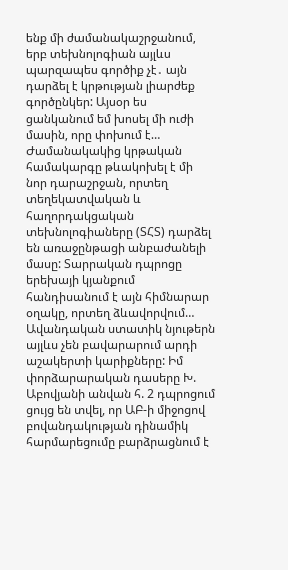ենք մի ժամանակաշրջանում, երբ տեխնոլոգիան այլևս պարզապես գործիք չէ․ այն դարձել է կրթության լիարժեք գործընկեր: Այսօր ես ցանկանում եմ խոսել մի ուժի մասին, որը փոխում է…
Ժամանակակից կրթական համակարգը թևակոխել է մի նոր դարաշրջան, որտեղ տեղեկատվական և հաղորդակցական տեխնոլոգիաները (ՏՀՏ) դարձել են առաջընթացի անբաժանելի մասը: Տարրական դպրոցը երեխայի կյանքում հանդիսանում է այն հիմնարար օղակը, որտեղ ձևավորվում…
Ավանդական ստատիկ նյութերն այլևս չեն բավարարում արդի աշակերտի կարիքները: Իմ փորձարարական դասերը Խ. Աբովյանի անվան հ. 2 դպրոցում ցույց են տվել, որ ԱԲ-ի միջոցով բովանդակության դինամիկ հարմարեցումը բարձրացնում է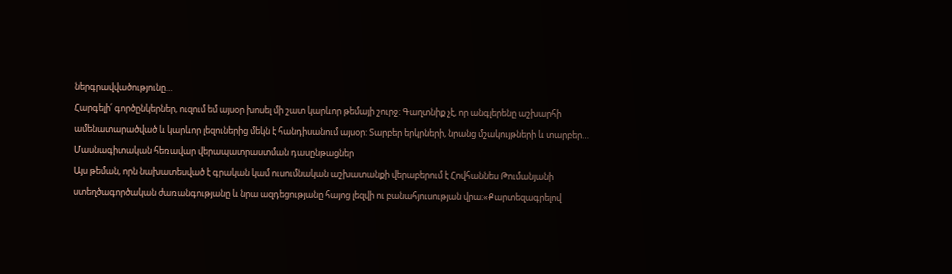ներգրավվածությունը…
Հարգելի՛ գործընկերներ, ուզում եմ այսօր խոսել մի շատ կարևոր թեմայի շուրջ: Գաղտնիք չէ, որ անգլերենը աշխարհի ամենատարածված և կարևոր լեզուներից մեկն է հանդիսանում այսօր: Տարբեր երկրների, նրանց մշակույթների և տարբեր…
Մասնագիտական հեռավար վերապատրաստման դասընթացներ
Այս թեման, որն նախատեսված է գրական կամ ուսումնական աշխատանքի վերաբերում է Հովհաննես Թումանյանի ստեղծագործական ժառանգությանը և նրա ազդեցությանը հայոց լեզվի ու բանահյուսության վրա։«Քարտեզագրելով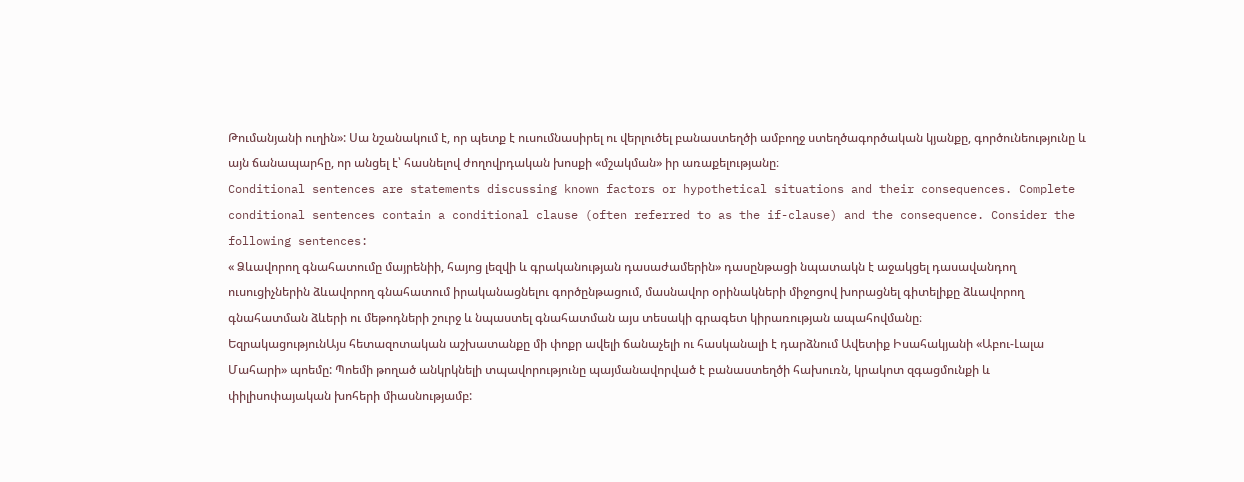Թումանյանի ուղին»: Սա նշանակում է, որ պետք է ուսումնասիրել ու վերլուծել բանաստեղծի ամբողջ ստեղծագործական կյանքը, գործունեությունը և այն ճանապարհը, որ անցել է՝ հասնելով ժողովրդական խոսքի «մշակման» իր առաքելությանը։
Conditional sentences are statements discussing known factors or hypothetical situations and their consequences. Complete conditional sentences contain a conditional clause (often referred to as the if-clause) and the consequence. Consider the following sentences:
« Ձևավորող գնահատումը մայրենիի, հայոց լեզվի և գրականության դասաժամերին» դասընթացի նպատակն է աջակցել դասավանդող ուսուցիչներին ձևավորող գնահատում իրականացնելու գործընթացում, մասնավոր օրինակների միջոցով խորացնել գիտելիքը ձևավորող գնահատման ձևերի ու մեթոդների շուրջ և նպաստել գնահատման այս տեսակի գրագետ կիրառության ապահովմանը։
ԵզրակացությունԱյս հետազոտական աշխատանքը մի փոքր ավելի ճանաչելի ու հասկանալի է դարձնում Ավետիք Իսահակյանի «Աբու-Լալա Մահարի» պոեմը: Պոեմի թողած անկրկնելի տպավորությունը պայմանավորված է բանաստեղծի հախուռն, կրակոտ զգացմունքի և փիլիսոփայական խոհերի միասնությամբ: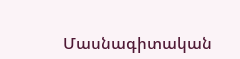Մասնագիտական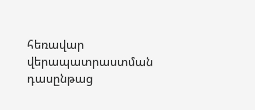հեռավար վերապատրաստման դասընթաց